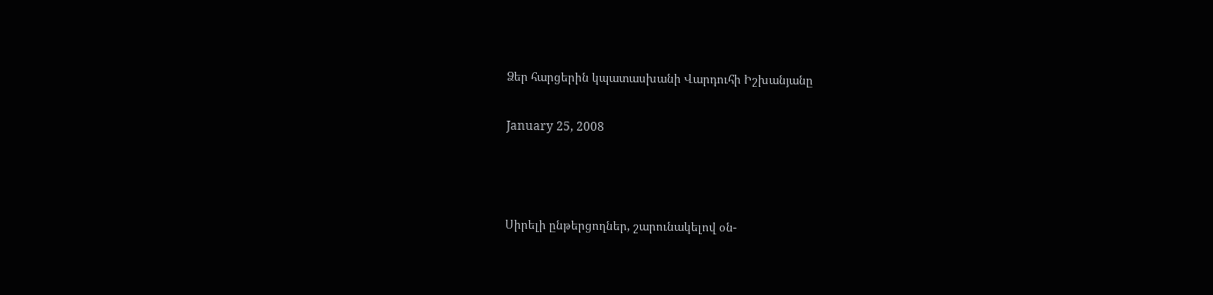Ձեր հարցերին կպատասխանի Վարդուհի Իշխանյանը

January 25, 2008



Սիրելի ընթերցողներ, շարունակելով օն-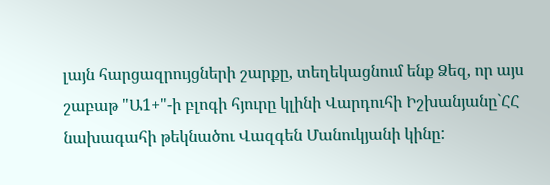լայն հարցազրույցների շարքը, տեղեկացնում ենք Ձեզ, որ այս շաբաթ "Ա1+"-ի բլոգի հյուրը կլինի Վարդուհի Իշխանյանը`ՀՀ նախագահի թեկնածու Վազգեն Մանուկյանի կինը: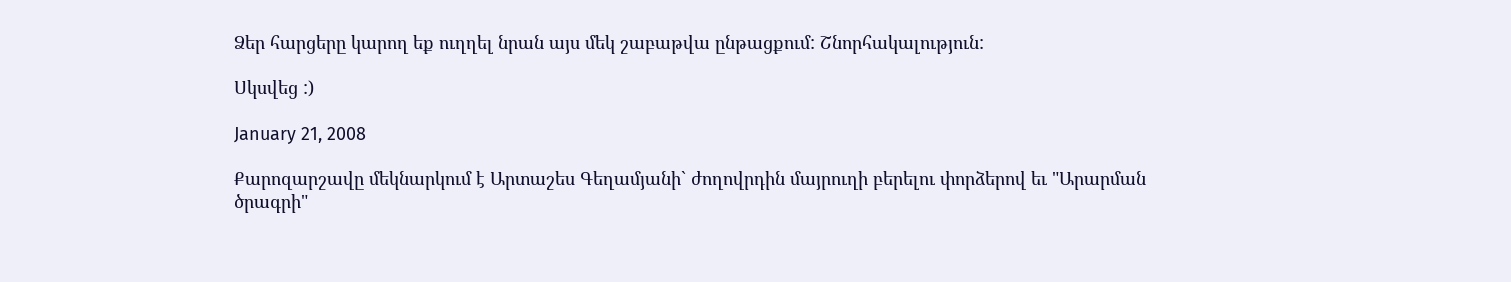Ձեր հարցերը կարող եք ուղղել նրան այս մեկ շաբաթվա ընթացքում: Շնորհակալություն:

Սկսվեց :)

January 21, 2008

Քարոզարշավը մեկնարկում է Արտաշես Գեղամյանի` ժողովրդին մայրուղի բերելու փորձերով եւ "Արարման ծրագրի"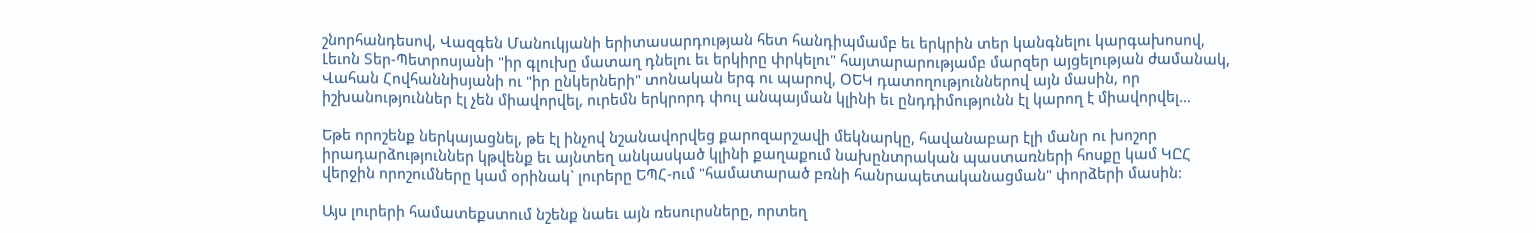շնորհանդեսով, Վազգեն Մանուկյանի երիտասարդության հետ հանդիպմամբ եւ երկրին տեր կանգնելու կարգախոսով, Լեւոն Տեր-Պետրոսյանի "իր գլուխը մատաղ դնելու եւ երկիրը փրկելու" հայտարարությամբ մարզեր այցելության ժամանակ, Վահան Հովհաննիսյանի ու "իր ընկերների" տոնական երգ ու պարով, ՕԵԿ դատողություններով այն մասին, որ իշխանություններ էլ չեն միավորվել, ուրեմն երկրորդ փուլ անպայման կլինի եւ ընդդիմությունն էլ կարող է միավորվել…

Եթե որոշենք ներկայացնել, թե էլ ինչով նշանավորվեց քարոզարշավի մեկնարկը, հավանաբար էլի մանր ու խոշոր իրադարձություններ կթվենք եւ այնտեղ անկասկած կլինի քաղաքում նախընտրական պաստառների հոսքը կամ ԿԸՀ վերջին որոշումները կամ օրինակ` լուրերը ԵՊՀ-ում "համատարած բռնի հանրապետականացման" փորձերի մասին:

Այս լուրերի համատեքստում նշենք նաեւ այն ռեսուրսները, որտեղ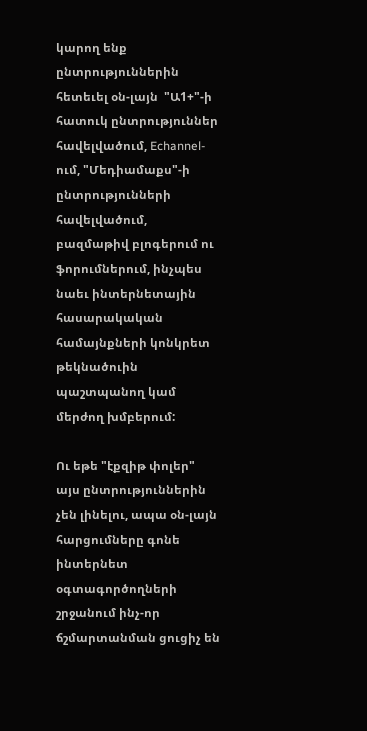կարող ենք ընտրություններին հետեւել օն-լայն  "Ա1+"-ի հատուկ ընտրություններ հավելվածում, Echannel-ում, "Մեդիամաքս"-ի ընտրությունների հավելվածում, բազմաթիվ բլոգերում ու ֆորումներում, ինչպես նաեւ ինտերնետային հասարակական համայնքների կոնկրետ թեկնածուին պաշտպանող կամ մերժող խմբերում:

Ու եթե "էքզիթ փոլեր" այս ընտրություններին չեն լինելու, ապա օն-լայն հարցումները գոնե ինտերնետ օգտագործողների շրջանում ինչ-որ ճշմարտանման ցուցիչ են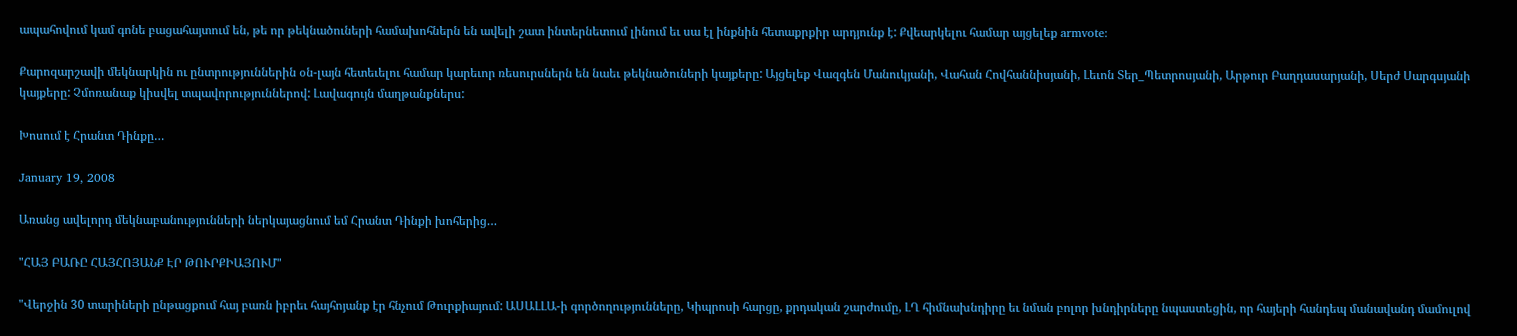ապահովում կամ գոնե բացահայտում են, թե որ թեկնածուների համախոհներն են ավելի շատ ինտերնետում լինում եւ սա էլ ինքնին հետաքրքիր արդյունք է: Քվեարկելու համար այցելեք armvote:

Քարոզարշավի մեկնարկին ու ընտրություններին օն-լայն հետեւելու համար կարեւոր ռեսուրսներն են նաեւ թեկնածուների կայքերը: Այցելեք Վազգեն Մանուկյանի, Վահան Հովհաննիսյանի, Լեւոն Տեր_Պետրոսյանի, Արթուր Բաղդասարյանի, Սերժ Սարգսյանի կայքերը: Չմոռանաք կիսվել տպավորություններով: Լավագույն մաղթանքներս:

Խոսում է Հրանտ Դինքը…

January 19, 2008

Առանց ավելորդ մեկնաբանությունների ներկայացնում եմ Հրանտ Դինքի խոհերից…

"ՀԱՅ ԲԱՌԸ ՀԱՅՀՈՅԱՆՔ ԷՐ ԹՈՒՐՔԻԱՅՈՒՄ"

"Վերջին 30 տարիների ընթացքում հայ բառն իբրեւ հայհոյանք էր հնչում Թուրքիայում: ԱՍԱԼԼԱ-ի գործողությունները, Կիպրոսի հարցը, քրդական շարժումը, ԼՂ հիմնախնդիրը եւ նման բոլոր խնդիրները նպաստեցին, որ հայերի հանդեպ մանավանդ մամուլով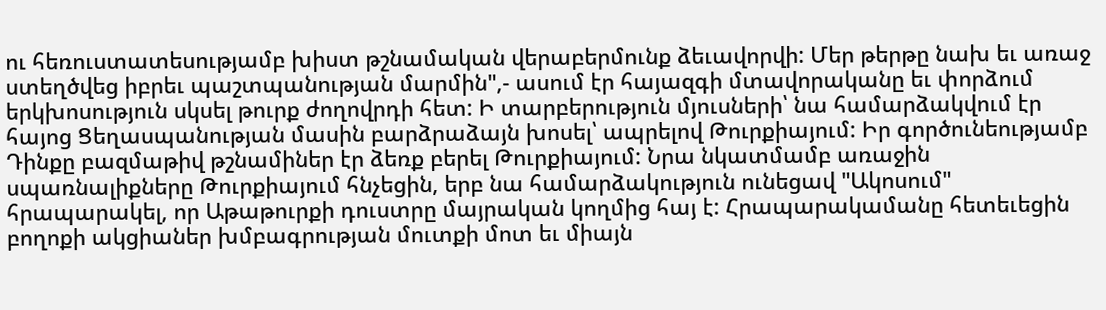ու հեռուստատեսությամբ խիստ թշնամական վերաբերմունք ձեւավորվի: Մեր թերթը նախ եւ առաջ ստեղծվեց իբրեւ պաշտպանության մարմին",- ասում էր հայազգի մտավորականը եւ փորձում երկխոսություն սկսել թուրք ժողովրդի հետ: Ի տարբերություն մյուսների՝ նա համարձակվում էր հայոց Ցեղասպանության մասին բարձրաձայն խոսել՝ ապրելով Թուրքիայում: Իր գործունեությամբ Դինքը բազմաթիվ թշնամիներ էր ձեռք բերել Թուրքիայում: Նրա նկատմամբ առաջին սպառնալիքները Թուրքիայում հնչեցին, երբ նա համարձակություն ունեցավ "Ակոսում" հրապարակել, որ Աթաթուրքի դուստրը մայրական կողմից հայ է: Հրապարակամանը հետեւեցին բողոքի ակցիաներ խմբագրության մուտքի մոտ եւ միայն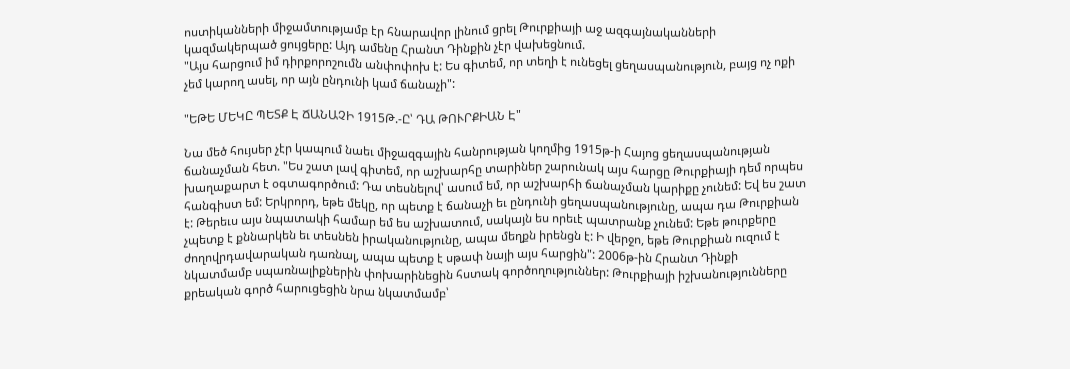ոստիկանների միջամտությամբ էր հնարավոր լինում ցրել Թուրքիայի աջ ազգայնականների կազմակերպած ցույցերը: Այդ ամենը Հրանտ Դինքին չէր վախեցնում.
"Այս հարցում իմ դիրքորոշումն անփոփոխ է: Ես գիտեմ, որ տեղի է ունեցել ցեղասպանություն, բայց ոչ ոքի չեմ կարող ասել, որ այն ընդունի կամ ճանաչի":

"ԵԹԵ ՄԵԿԸ ՊԵՏՔ Է ՃԱՆԱՉԻ 1915Թ.-Ը՝ ԴԱ ԹՈՒՐՔԻԱՆ Է"

Նա մեծ հույսեր չէր կապում նաեւ միջազգային հանրության կողմից 1915թ-ի Հայոց ցեղասպանության ճանաչման հետ. "Ես շատ լավ գիտեմ, որ աշխարհը տարիներ շարունակ այս հարցը Թուրքիայի դեմ որպես խաղաքարտ է օգտագործում: Դա տեսնելով՝ ասում եմ, որ աշխարհի ճանաչման կարիքը չունեմ: Եվ ես շատ հանգիստ եմ: Երկրորդ, եթե մեկը, որ պետք է ճանաչի եւ ընդունի ցեղասպանությունը, ապա դա Թուրքիան է: Թերեւս այս նպատակի համար եմ ես աշխատում, սակայն ես որեւէ պատրանք չունեմ: Եթե թուրքերը չպետք է քննարկեն եւ տեսնեն իրականությունը, ապա մեղքն իրենցն է: Ի վերջո, եթե Թուրքիան ուզում է ժողովրդավարական դառնալ, ապա պետք է սթափ նայի այս հարցին": 2006թ-ին Հրանտ Դինքի նկատմամբ սպառնալիքներին փոխարինեցին հստակ գործողություններ: Թուրքիայի իշխանությունները քրեական գործ հարուցեցին նրա նկատմամբ՝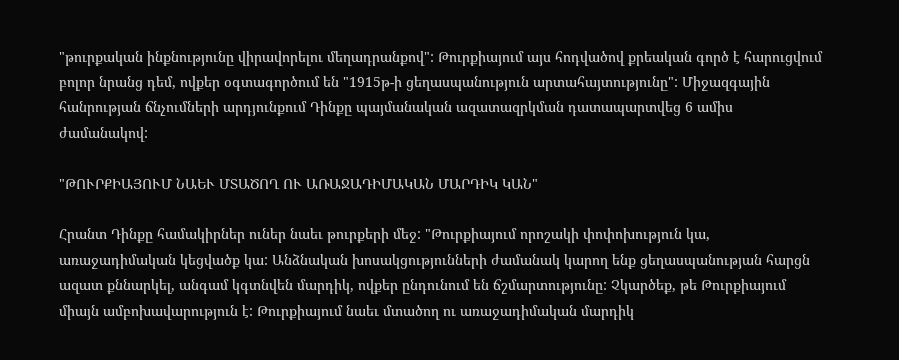"թուրքական ինքնությունը վիրավորելու մեղադրանքով": Թուրքիայում այս հոդվածով քրեական գործ է հարուցվում բոլոր նրանց դեմ, ովքեր օգտագործում են "1915թ-ի ցեղասպանություն արտահայտությունը": Միջազգային հանրության ճնչումների արդյունքում Դինքը պայմանական ազատազրկման դատապարտվեց 6 ամիս ժամանակով:

"ԹՈՒՐՔԻԱՅՈՒՄ ՆԱԵՒ ՄՏԱԾՈՂ ՈՒ ԱՌԱՋԱԴԻՄԱԿԱՆ ՄԱՐԴԻԿ ԿԱՆ"

Հրանտ Դինքը համակիրներ ուներ նաեւ թուրքերի մեջ: "Թուրքիայում որոշակի փոփոխություն կա, առաջադիմական կեցվածք կա: Անձնական խոսակցությունների ժամանակ կարող ենք ցեղասպանության հարցն ազատ քննարկել, անգամ կգտնվեն մարդիկ, ովքեր ընդունում են ճշմարտությունը: Չկարծեք, թե Թուրքիայում միայն ամբոխավարություն է: Թուրքիայում նաեւ մտածող ու առաջադիմական մարդիկ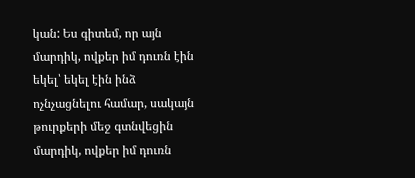կան: Ես գիտեմ, որ այն մարդիկ, ովքեր իմ դուռն էին եկել՝ եկել էին ինձ ոչնչացնելու համար, սակայն թուրքերի մեջ գտնվեցին մարդիկ, ովքեր իմ դուռն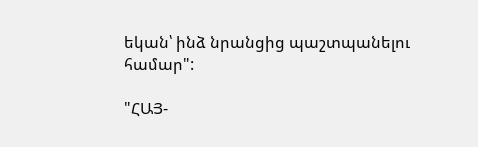եկան՝ ինձ նրանցից պաշտպանելու համար":

"ՀԱՅ-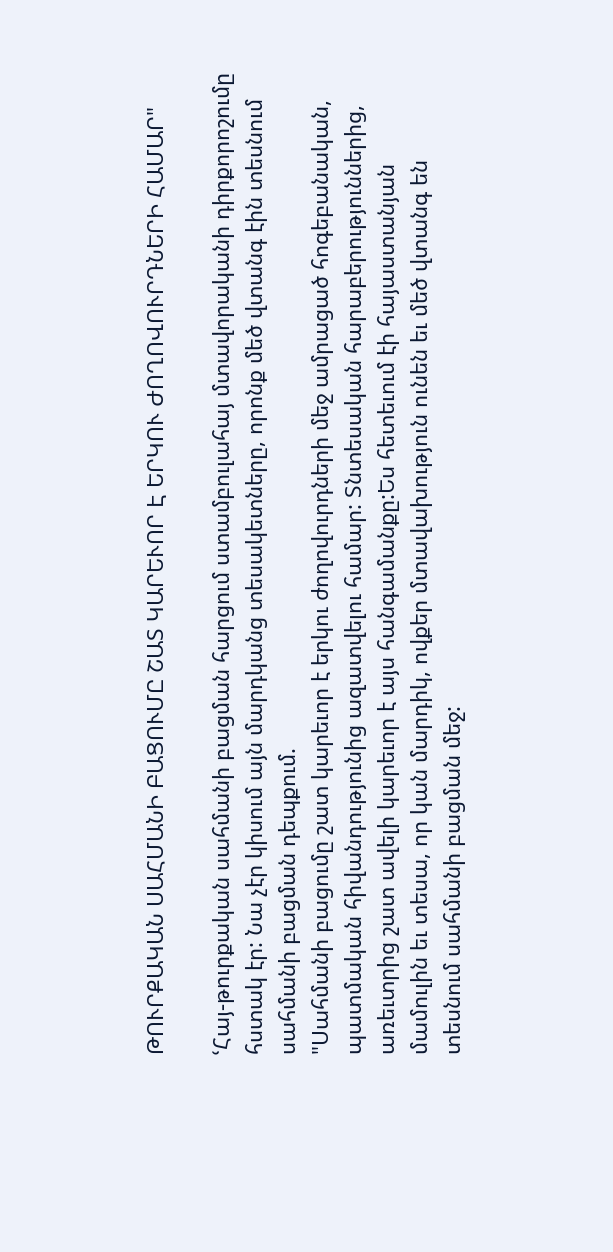ԹՈՒՐՔԱԿԱՆ ՍԱՀՄԱՆԻ ԲԱՑՈՒՄԸ ՇԱՏ ԿԱՐԵՒՈՐ Է ԵՐԿՈՒ ԺՈՂՈՎՈՒՐԴՆԵՐԻ ՀԱՄԱՐ"

ՙՀայ-թուրքական սահմանի բացման հարցում ստամբուլահայ մտավորականի դիրքորոշումը հստակ էր: Նա չէր կիսում այն մարդկանց տեսակետները, որոնք մեծ վտանգ էին տեսնում սահմանի բացման դեպքում.
"Սահմանի բացումը շատ կարեւոր է երկու ժողովուրդների մեջ ամրացած հոգեբանական, պատմական հիվանդությունից ազատվելու համար: Տնտեսական հարաբերություններից, առեւտրից շատ ավելի կարեւոր է այս հանգամանքը:Ես հետեւում էի հայաստանյան մամուլին եւ տեսա, որ կան մարդիկ, ովքեր մտավախություն ունեն եւ մեծ վտանգ են տեսնում սահմանի բացման մեջ: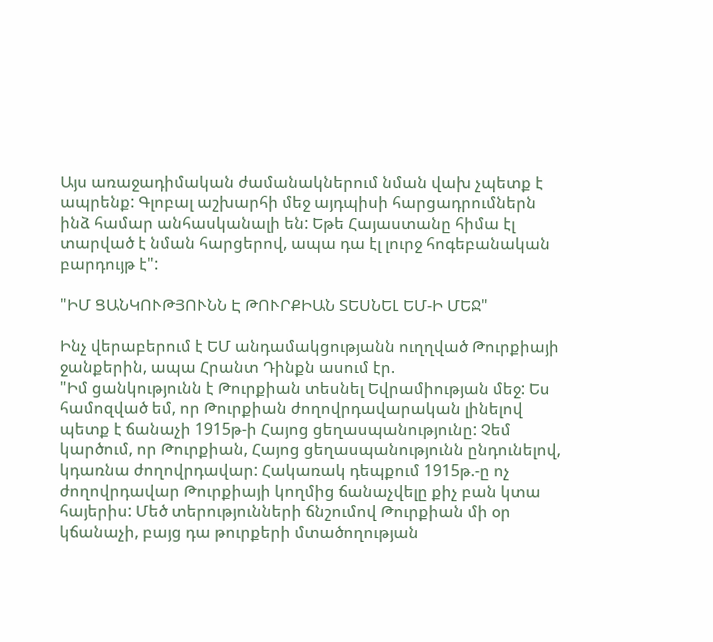Այս առաջադիմական ժամանակներում նման վախ չպետք է ապրենք: Գլոբալ աշխարհի մեջ այդպիսի հարցադրումներն ինձ համար անհասկանալի են: Եթե Հայաստանը հիմա էլ տարված է նման հարցերով, ապա դա էլ լուրջ հոգեբանական բարդույթ է":

"ԻՄ ՑԱՆԿՈՒԹՅՈՒՆՆ Է ԹՈՒՐՔԻԱՆ ՏԵՍՆԵԼ ԵՄ-Ի ՄԵՋ"

Ինչ վերաբերում է ԵՄ անդամակցությանն ուղղված Թուրքիայի ջանքերին, ապա Հրանտ Դինքն ասում էր.
"Իմ ցանկությունն է Թուրքիան տեսնել Եվրամիության մեջ: Ես համոզված եմ, որ Թուրքիան ժողովրդավարական լինելով պետք է ճանաչի 1915թ-ի Հայոց ցեղասպանությունը: Չեմ կարծում, որ Թուրքիան, Հայոց ցեղասպանությունն ընդունելով, կդառնա ժողովրդավար: Հակառակ դեպքում 1915թ.-ը ոչ ժողովրդավար Թուրքիայի կողմից ճանաչվելը քիչ բան կտա հայերիս: Մեծ տերությունների ճնշումով Թուրքիան մի օր կճանաչի, բայց դա թուրքերի մտածողության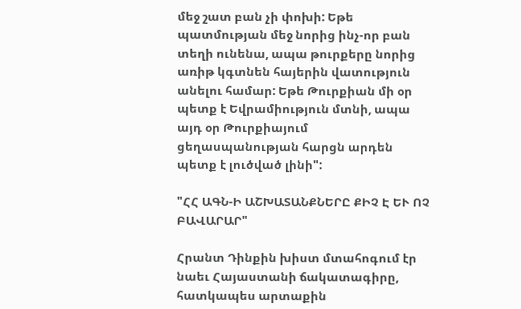մեջ շատ բան չի փոխի: Եթե պատմության մեջ նորից ինչ-որ բան տեղի ունենա, ապա թուրքերը նորից առիթ կգտնեն հայերին վատություն անելու համար: Եթե Թուրքիան մի օր պետք է Եվրամիություն մտնի, ապա այդ օր Թուրքիայում ցեղասպանության հարցն արդեն պետք է լուծված լինի":

"ՀՀ ԱԳՆ-Ի ԱՇԽԱՏԱՆՔՆԵՐԸ ՔԻՉ Է ԵՒ ՈՉ ԲԱՎԱՐԱՐ"

Հրանտ Դինքին խիստ մտահոգում էր նաեւ Հայաստանի ճակատագիրը, հատկապես արտաքին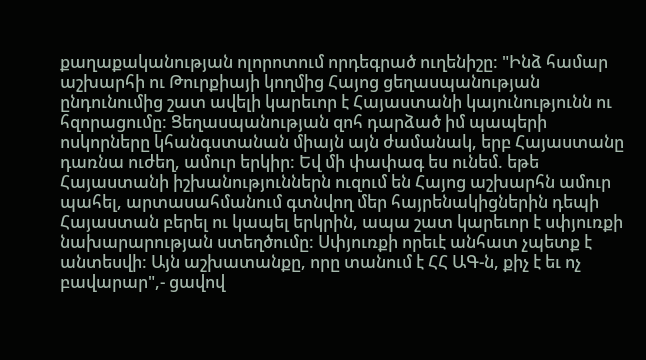քաղաքականության ոլորոտում որդեգրած ուղենիշը: "Ինձ համար աշխարհի ու Թուրքիայի կողմից Հայոց ցեղասպանության ընդունումից շատ ավելի կարեւոր է Հայաստանի կայունությունն ու հզորացումը: Ցեղասպանության զոհ դարձած իմ պապերի ոսկորները կհանգստանան միայն այն ժամանակ, երբ Հայաստանը դառնա ուժեղ, ամուր երկիր: Եվ մի փափագ ես ունեմ. եթե Հայաստանի իշխանություններն ուզում են Հայոց աշխարհն ամուր պահել, արտասահմանում գտնվող մեր հայրենակիցներին դեպի Հայաստան բերել ու կապել երկրին, ապա շատ կարեւոր է սփյուռքի նախարարության ստեղծումը: Սփյուռքի որեւէ անհատ չպետք է անտեսվի: Այն աշխատանքը, որը տանում է ՀՀ ԱԳ-ն, քիչ է եւ ոչ բավարար",- ցավով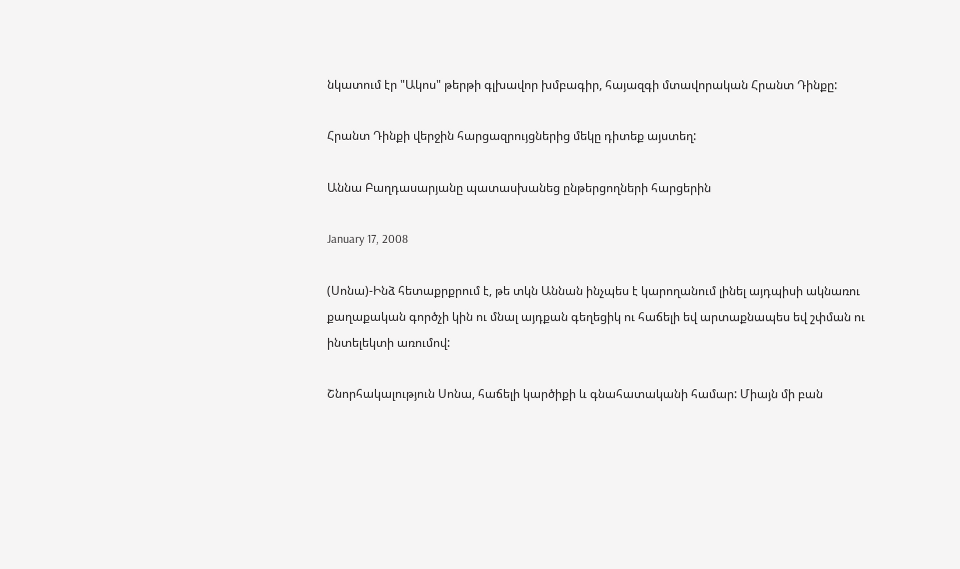նկատում էր "Ակոս" թերթի գլխավոր խմբագիր, հայազգի մտավորական Հրանտ Դինքը:

Հրանտ Դինքի վերջին հարցազրույցներից մեկը դիտեք այստեղ:

Աննա Բաղդասարյանը պատասխանեց ընթերցողների հարցերին

January 17, 2008

(Սոնա)-Ինձ հետաքրքրում է, թե տկն Աննան ինչպես է կարողանում լինել այդպիսի ակնառու քաղաքական գործչի կին ու մնալ այդքան գեղեցիկ ու հաճելի եվ արտաքնապես եվ շփման ու ինտելեկտի առումով:

Շնորհակալություն Սոնա, հաճելի կարծիքի և գնահատականի համար: Միայն մի բան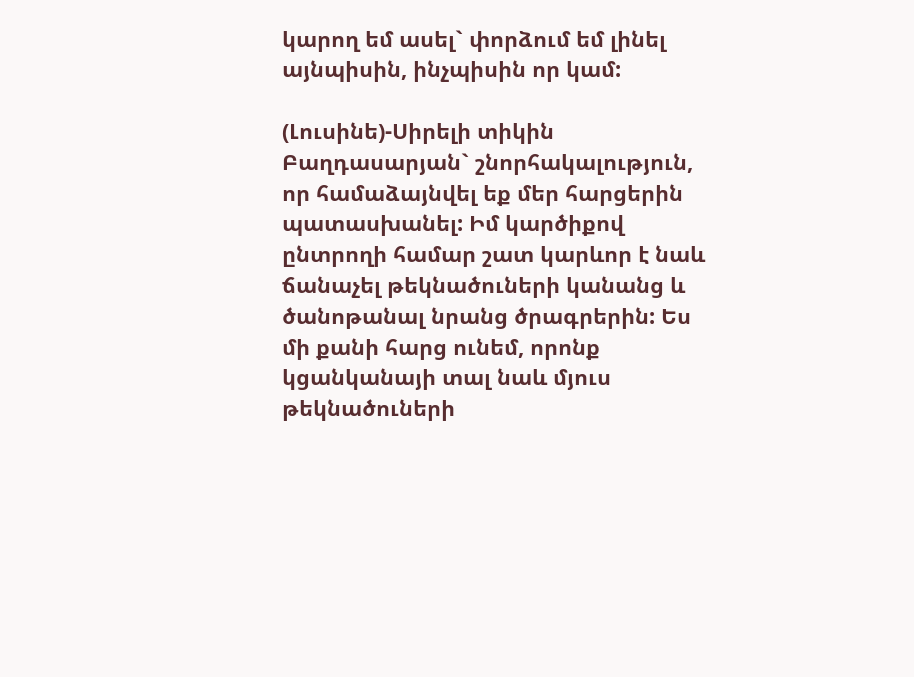կարող եմ ասել` փորձում եմ լինել այնպիսին, ինչպիսին որ կամ:

(Լուսինե)-Սիրելի տիկին Բաղդասարյան` շնորհակալություն, որ համաձայնվել եք մեր հարցերին պատասխանել: Իմ կարծիքով ընտրողի համար շատ կարևոր է նաև ճանաչել թեկնածուների կանանց և ծանոթանալ նրանց ծրագրերին: Ես մի քանի հարց ունեմ, որոնք կցանկանայի տալ նաև մյուս թեկնածուների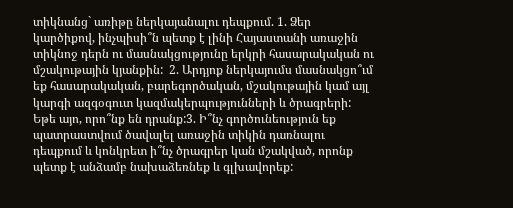տիկնանց` առիթը ներկայանալու դեպքում. 1. Ձեր կարծիքով, ինչպիսի՞ն պետք է լինի Հայաստանի առաջին տիկնոջ դերն ու մասնակցությունը երկրի հասարակական ու մշակութային կյանքին:  2. Արդյոք ներկայումս մասնակցո՞ւմ եք հասարակական, բարեգործական, մշակութային կամ այլ կարգի ազգօգուտ կազմակերպությունների և ծրագրերի: Եթե այո, որո՞նք են դրանք:3. Ի՞նչ գործունեություն եք պատրաստվում ծավալել առաջին տիկին դառնալու դեպքում և կոնկրետ ի՞նչ ծրագրեր կան մշակված, որոնք պետք է անձամբ նախաձեռնեք և գլխավորեք: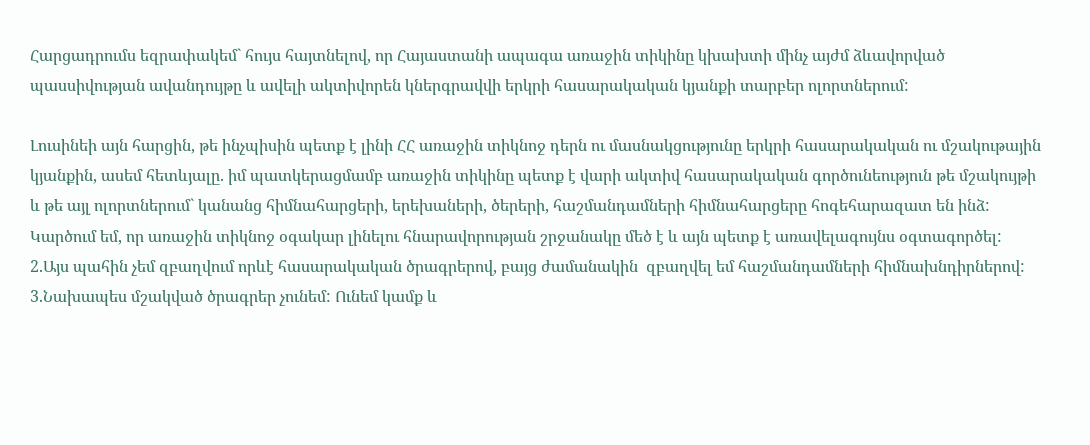Հարցադրումս եզրափակեմ` հույս հայտնելով, որ Հայաստանի ապագա առաջին տիկինը կխախտի մինչ այժմ ձևավորված պասսիվության ավանդույթը և ավելի ակտիվորեն կներգրավվի երկրի հասարակական կյանքի տարբեր ոլորտներում:

Լուսինեի այն հարցին, թե ինչպիսին պետք է լինի ՀՀ առաջին տիկնոջ դերն ու մասնակցությունը երկրի հասարակական ու մշակութային կյանքին, ասեմ հետևյալը. իմ պատկերացմամբ առաջին տիկինը պետք է վարի ակտիվ հասարակական գործունեություն թե մշակույթի և թե այլ ոլորտներում` կանանց հիմնահարցերի, երեխաների, ծերերի, հաշմանդամների հիմնահարցերը հոգեհարազատ են ինձ:
Կարծում եմ, որ առաջին տիկնոջ օգակար լինելու հնարավորության շրջանակը մեծ է և այն պետք է առավելագույնս օգտագործել:
2.Այս պահին չեմ զբաղվում որևէ հասարակական ծրագրերով, բայց ժամանակին  զբաղվել եմ հաշմանդամների հիմնախնդիրներով:
3.Նախապես մշակված ծրագրեր չունեմ: Ունեմ կամք և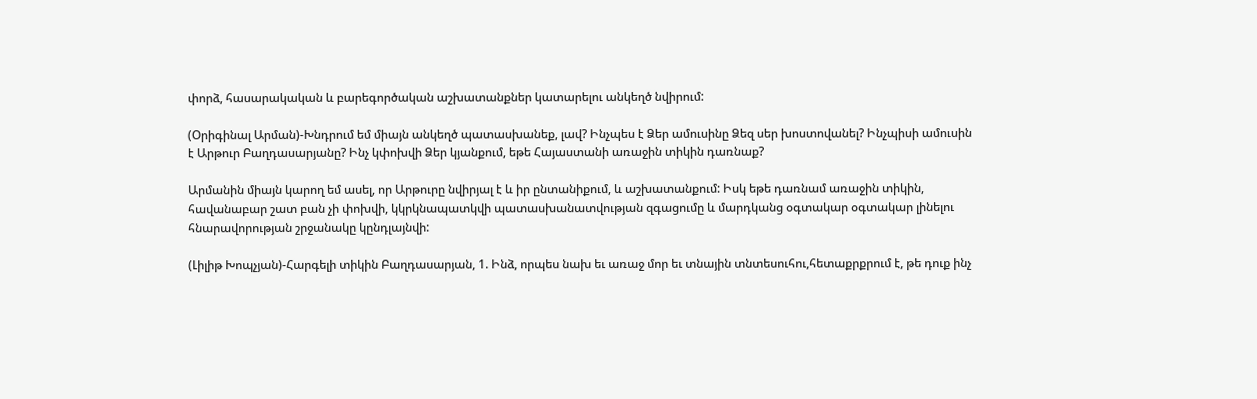փորձ, հասարակական և բարեգործական աշխատանքներ կատարելու անկեղծ նվիրում:

(Օրիգինալ Արման)-Խնդրում եմ միայն անկեղծ պատասխանեք, լավ? Ինչպես է Ձեր ամուսինը Ձեզ սեր խոստովանել? Ինչպիսի ամուսին է Արթուր Բաղդասարյանը? Ինչ կփոխվի Ձեր կյանքում, եթե Հայաստանի առաջին տիկին դառնաք?

Արմանին միայն կարող եմ ասել, որ Արթուրը նվիրյալ է և իր ընտանիքում, և աշխատանքում: Իսկ եթե դառնամ առաջին տիկին, հավանաբար շատ բան չի փոխվի, կկրկնապատկվի պատասխանատվության զգացումը և մարդկանց օգտակար օգտակար լինելու հնարավորության շրջանակը կընդլայնվի:

(Լիլիթ Խոպչյան)-Հարգելի տիկին Բաղդասարյան, 1. Ինձ, որպես նախ եւ առաջ մոր եւ տնային տնտեսուհու,հետաքրքրում է, թե դուք ինչ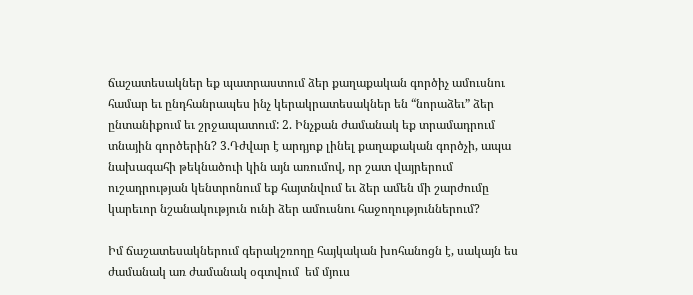ճաշատեսակներ եք պատրաստում ձեր քաղաքական գործիչ ամուսնու համար եւ ընդհանրապես ինչ կերակրատեսակներ են “նորաձեւ” ձեր ընտանիքում եւ շրջապատում: 2. Ինչքան ժամանակ եք տրամադրում տնային գործերին? 3.Դժվար է արդյոք լինել քաղաքական գործչի, ապա նախագահի թեկնածուի կին այն առումով, որ շատ վայրերում ուշադրության կենտրոնում եք հայտնվում եւ ձեր ամեն մի շարժումը կարեւոր նշանակություն ունի ձեր ամուսնու հաջողություններում?

Իմ ճաշատեսակներում գերակշռողը հայկական խոհանոցն է, սակայն ես ժամանակ առ ժամանակ օգտվում  եմ մյուս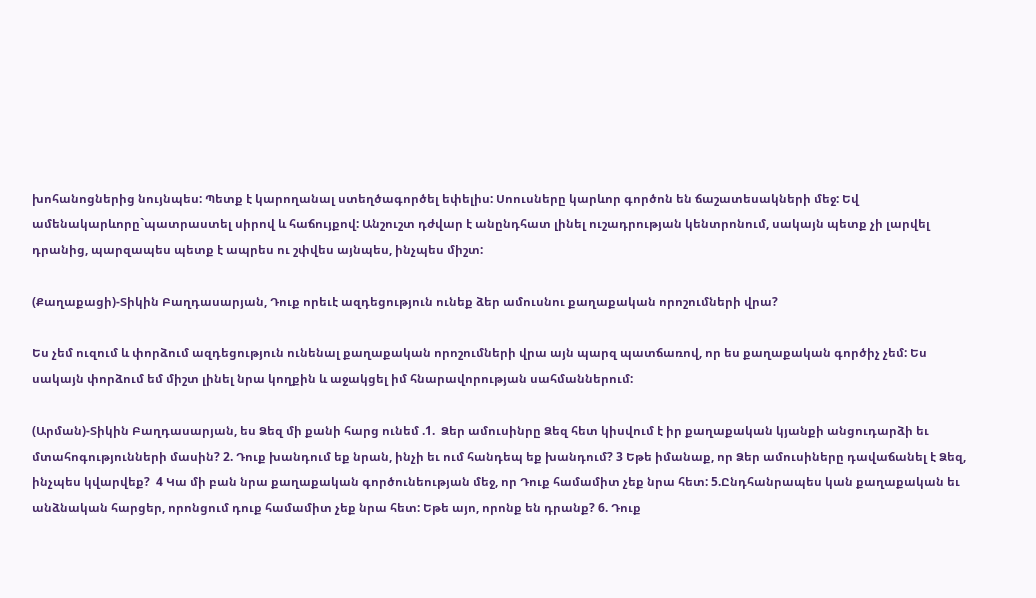խոհանոցներից նույնպես: Պետք է կարողանալ ստեղծագործել եփելիս: Սոուսները կարևոր գործոն են ճաշատեսակների մեջ: Եվ ամենակարևորը`պատրաստել սիրով և հաճույքով: Անշուշտ դժվար է անընդհատ լինել ուշադրության կենտրոնում, սակայն պետք չի լարվել դրանից, պարզապես պետք է ապրես ու շփվես այնպես, ինչպես միշտ:

(Քաղաքացի)-Տիկին Բաղդասարյան, Դուք որեւէ ազդեցություն ունեք ձեր ամուսնու քաղաքական որոշումների վրա?

Ես չեմ ուզում և փորձում ազդեցություն ունենալ քաղաքական որոշումների վրա այն պարզ պատճառով, որ ես քաղաքական գործիչ չեմ: Ես սակայն փորձում եմ միշտ լինել նրա կողքին և աջակցել իմ հնարավորության սահմաններում:

(Արման)-Տիկին Բաղդասարյան, ես Ձեզ մի քանի հարց ունեմ .1.  Ձեր ամուսինրը Ձեզ հետ կիսվում է իր քաղաքական կյանքի անցուդարձի եւ մտահոգությունների մասին? 2. Դուք խանդում եք նրան, ինչի եւ ում հանդեպ եք խանդում? 3 Եթե իմանաք, որ Ձեր ամուսիները դավաճանել է Ձեզ, ինչպես կվարվեք?  4 Կա մի բան նրա քաղաքական գործունեության մեջ, որ Դուք համամիտ չեք նրա հետ: 5.Ընդհանրապես կան քաղաքական եւ անձնական հարցեր, որոնցում դուք համամիտ չեք նրա հետ: Եթե այո, որոնք են դրանք? 6. Դուք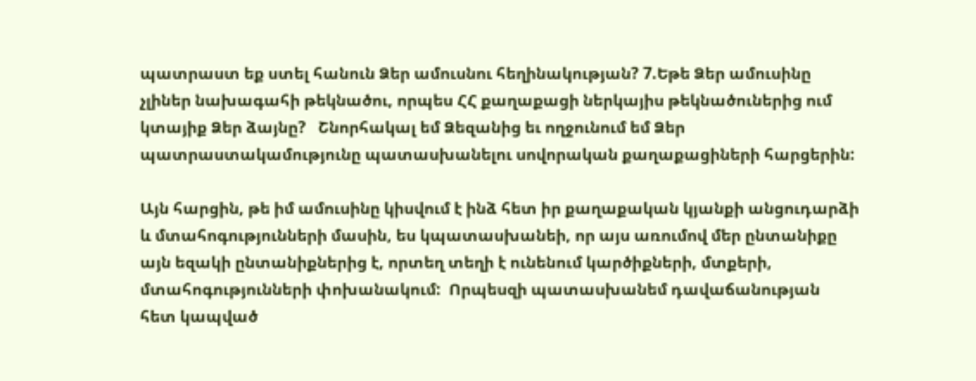պատրաստ եք ստել հանուն Ձեր ամուսնու հեղինակության? 7.Եթե Ձեր ամուսինը չլիներ նախագահի թեկնածու, որպես ՀՀ քաղաքացի ներկայիս թեկնածուներից ում կտայիք Ձեր ձայնը?   Շնորհակալ եմ Ձեզանից եւ ողջունում եմ Ձեր պատրաստակամությունը պատասխանելու սովորական քաղաքացիների հարցերին:

Այն հարցին, թե իմ ամուսինը կիսվում է ինձ հետ իր քաղաքական կյանքի անցուդարձի և մտահոգությունների մասին, ես կպատասխանեի, որ այս առումով մեր ընտանիքը այն եզակի ընտանիքներից է, որտեղ տեղի է ունենում կարծիքների, մտքերի, մտահոգությունների փոխանակում:  Որպեսզի պատասխանեմ դավաճանության հետ կապված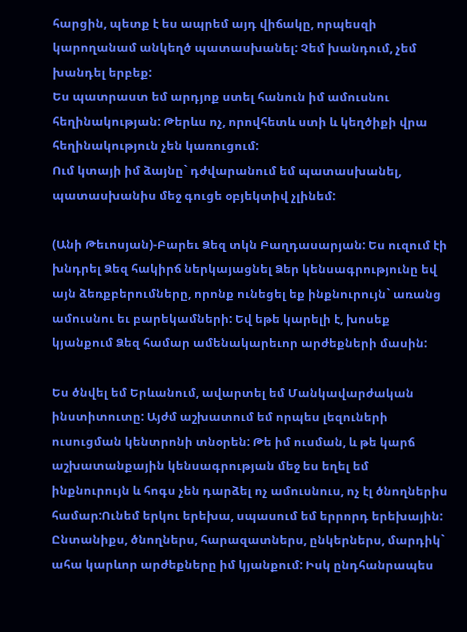հարցին, պետք է ես ապրեմ այդ վիճակը, որպեսզի կարողանամ անկեղծ պատասխանել: Չեմ խանդում, չեմ խանդել երբեք:
Ես պատրաստ եմ արդյոք ստել հանուն իմ ամուսնու հեղինակության: Թերևս ոչ, որովհետև ստի և կեղծիքի վրա հեղինակություն չեն կառուցում:
Ում կտայի իմ ձայնը` դժվարանում եմ պատասխանել, պատասխանիս մեջ գուցե օբյեկտիվ չլինեմ:

(Անի Թեւոսյան)-Բարեւ Ձեզ տկն Բաղդասարյան: Ես ուզում էի խնդրել Ձեզ հակիրճ ներկայացնել Ձեր կենսագրությունը եվ այն ձեռքբերումները, որոնք ունեցել եք ինքնուրույն` առանց ամուսնու եւ բարեկամների: Եվ եթե կարելի է, խոսեք կյանքում Ձեզ համար ամենակարեւոր արժեքների մասին:

Ես ծնվել եմ Երևանում, ավարտել եմ Մանկավարժական ինստիտուտը: Այժմ աշխատում եմ որպես լեզուների ուսուցման կենտրոնի տնօրեն: Թե իմ ուսման, և թե կարճ աշխատանքային կենսագրության մեջ ես եղել եմ ինքնուրույն և հոգս չեն դարձել ոչ ամուսնուս, ոչ էլ ծնողներիս համար:Ունեմ երկու երեխա, սպասում եմ երրորդ երեխային: Ընտանիքս, ծնողներս, հարազատներս, ընկերներս, մարդիկ` ահա կարևոր արժեքները իմ կյանքում: Իսկ ընդհանրապես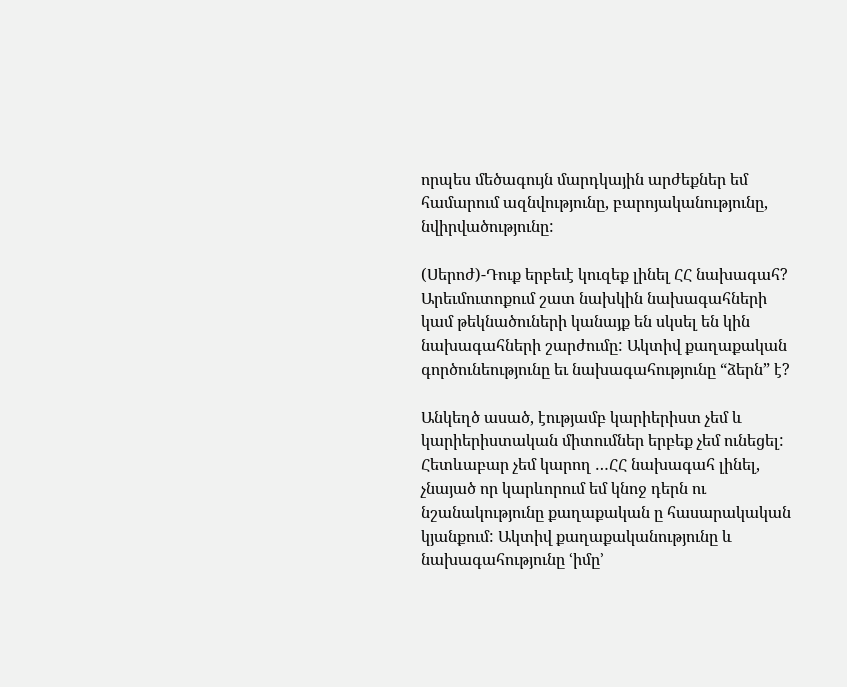որպես մեծագույն մարդկային արժեքներ եմ համարում ազնվությունը, բարոյականությունը, նվիրվածությունը:

(Սերոժ)-Դուք երբեւէ կուզեք լինել ՀՀ նախագահ? Արեւմուտոքում շատ նախկին նախագահների կամ թեկնածուների կանայք են սկսել են կին նախագահների շարժումը: Ակտիվ քաղաքական գործունեությունը եւ նախագահությունը “ձերն” է?

Անկեղծ ասած, էությամբ կարիերիստ չեմ և կարիերիստական միտումներ երբեք չեմ ունեցել: Հետևաբար չեմ կարող …ՀՀ նախագահ լինել, չնայած որ կարևորում եմ կնոջ դերն ու նշանակությունը քաղաքական ը հասարակական կյանքում: Ակտիվ քաղաքականությունը և նախագահությունը ՙիմը՚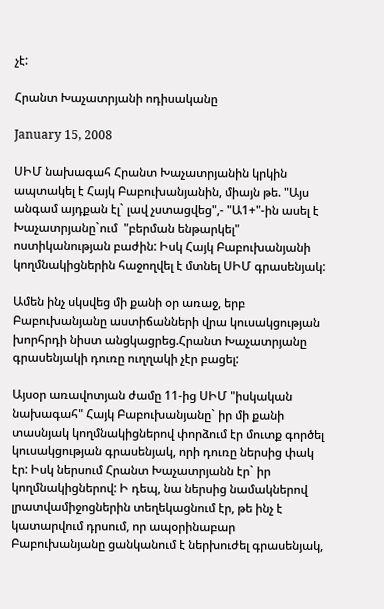չէ:

Հրանտ Խաչատրյանի ոդիսականը

January 15, 2008

ՍԻՄ նախագահ Հրանտ Խաչատրյանին կրկին ապտակել է Հայկ Բաբուխանյանին, միայն թե. "Այս անգամ այդքան էլ` լավ չստացվեց",- "Ա1+"-ին ասել է Խաչատրյանը`ում  "բերման ենթարկել" ոստիկանության բաժին: Իսկ Հայկ Բաբուխանյանի կողմնակիցներին հաջողվել է մտնել ՍԻՄ գրասենյակ:

Ամեն ինչ սկսվեց մի քանի օր առաջ, երբ Բաբուխանյանը աստիճանների վրա կուսակցության խորհրդի նիստ անցկացրեց.Հրանտ Խաչատրյանը գրասենյակի դուռը ուղղակի չէր բացել:

Այսօր առավոտյան ժամը 11-ից ՍԻՄ "իսկական նախագահ" Հայկ Բաբուխանյանը` իր մի քանի տասնյակ կողմնակիցներով փորձում էր մուտք գործել կուսակցության գրասենյակ, որի դուռը ներսից փակ էր: Իսկ ներսում Հրանտ Խաչատրյանն էր` իր կողմնակիցներով: Ի դեպ, նա ներսից նամակներով լրատվամիջոցներին տեղեկացնում էր, թե ինչ է կատարվում դրսում, որ ապօրինաբար Բաբուխանյանը ցանկանում է ներխուժել գրասենյակ,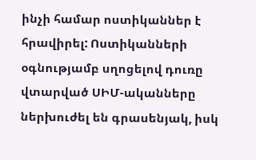ինչի համար ոստիկաններ է հրավիրել: Ոստիկանների օգնությամբ սղոցելով դուռը վտարված ՍԻՄ-ականները ներխուժել են գրասենյակ, իսկ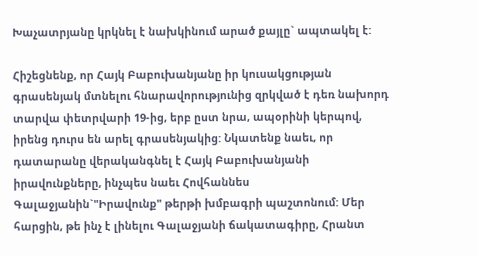Խաչատրյանը կրկնել է նախկինում արած քայլը` ապտակել է:

Հիշեցնենք, որ Հայկ Բաբուխանյանը իր կուսակցության գրասենյակ մտնելու հնարավորությունից զրկված է դեռ նախորդ տարվա փետրվարի 19-ից, երբ ըստ նրա, ապօրինի կերպով, իրենց դուրս են արել գրասենյակից: Նկատենք նաեւ, որ դատարանը վերականգնել է Հայկ Բաբուխանյանի իրավունքները, ինչպես նաեւ Հովհաննես Գալաջյանին`"Իրավունք" թերթի խմբագրի պաշտոնում: Մեր հարցին, թե ինչ է լինելու Գալաջյանի ճակատագիրը, Հրանտ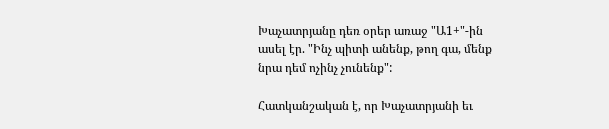Խաչատրյանը դեռ օրեր առաջ "Ա1+"-ին ասել էր. "Ինչ պիտի անենք, թող գա, մենք նրա դեմ ոչինչ չունենք":

Հատկանշական է, որ Խաչատրյանի եւ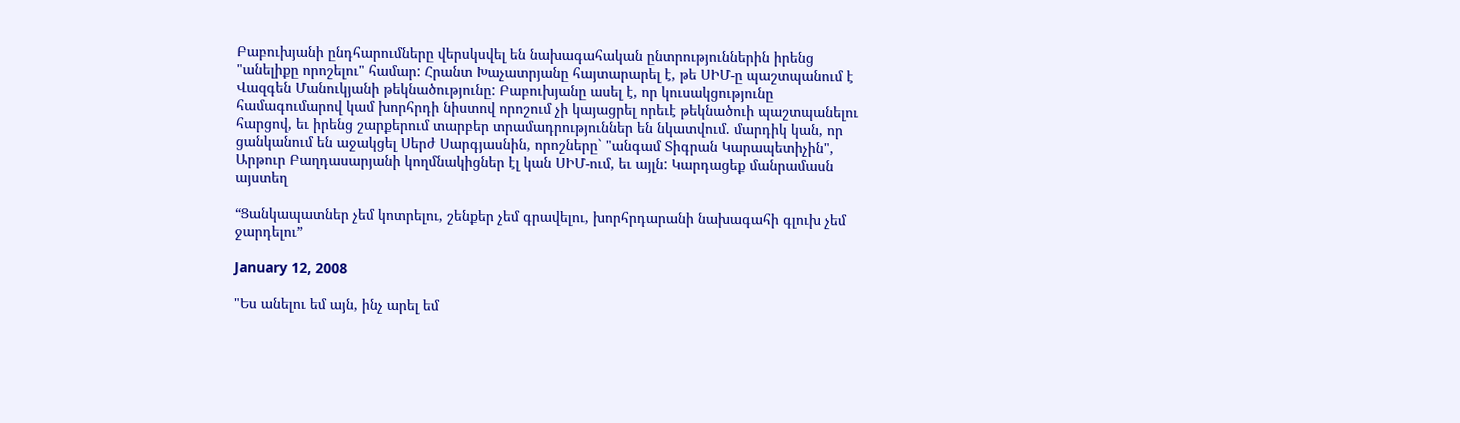Բաբուխյանի ընդհարումները վերսկսվել են նախագահական ընտրություններին իրենց "անելիքը որոշելու" համար: Հրանտ Խաչատրյանը հայտարարել է, թե ՍԻՄ-ը պաշտպանում է Վազգեն Մանուկյանի թեկնածությունը: Բաբուխյանը ասել է, որ կուսակցությունը համագումարով կամ խորհրդի նիստով որոշում չի կայացրել որեւէ թեկնածուի պաշտպանելու հարցով, եւ իրենց շարքերում տարբեր տրամադրություններ են նկատվում. մարդիկ կան, որ ցանկանում են աջակցել Սերժ Սարգյասնին, որոշները` "անգամ Տիգրան Կարապետիչին", Արթուր Բաղդասարյանի կողմնակիցներ էլ կան ՍԻՄ-ում, եւ այլն: Կարդացեք մանրամասն այստեղ

“Ցանկապատներ չեմ կոտրելու, շենքեր չեմ գրավելու, խորհրդարանի նախագահի գլուխ չեմ ջարդելու”

January 12, 2008

"Ես անելու եմ այն, ինչ արել եմ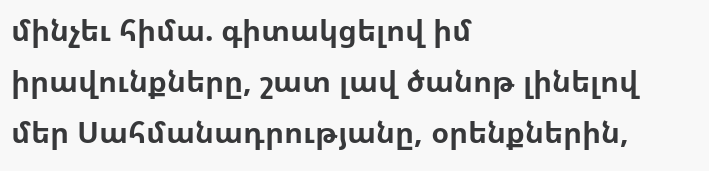մինչեւ հիմա. գիտակցելով իմ իրավունքները, շատ լավ ծանոթ լինելով մեր Սահմանադրությանը, օրենքներին,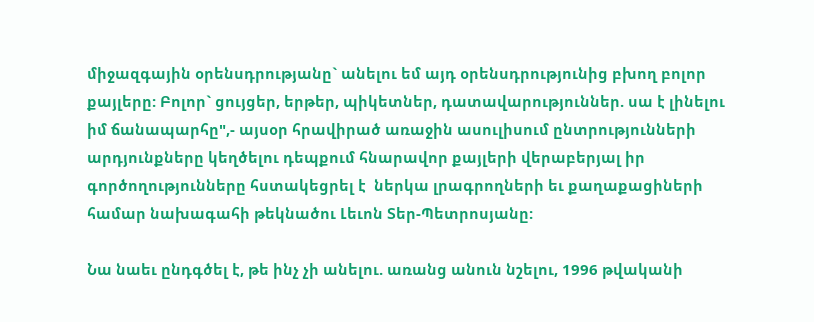միջազգային օրենսդրությանը` անելու եմ այդ օրենսդրությունից բխող բոլոր քայլերը: Բոլոր` ցույցեր, երթեր, պիկետներ, դատավարություններ. սա է լինելու իմ ճանապարհը",- այսօր հրավիրած առաջին ասուլիսում ընտրությունների արդյունքները կեղծելու դեպքում հնարավոր քայլերի վերաբերյալ իր գործողությունները հստակեցրել է  ներկա լրագրողների եւ քաղաքացիների համար նախագահի թեկնածու Լեւոն Տեր-Պետրոսյանը:

Նա նաեւ ընդգծել է, թե ինչ չի անելու. առանց անուն նշելու, 1996 թվականի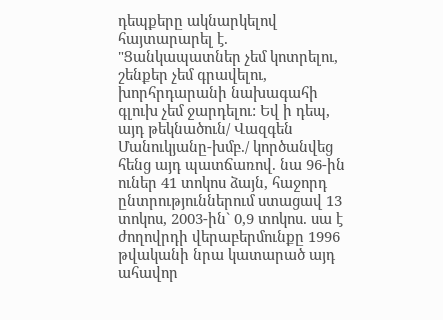դեպքերը ակնարկելով հայտարարել է. "Ցանկապատներ չեմ կոտրելու, շենքեր չեմ գրավելու, խորհրդարանի նախագահի գլուխ չեմ ջարդելու: Եվ ի դեպ, այդ թեկնածուն/ Վազգեն Մանուկյանը-խմբ./ կործանվեց հենց այդ պատճառով. նա 96-ին ուներ 41 տոկոս ձայն, հաջորդ ընտրություններում ստացավ 13 տոկոս, 2003-ին` 0,9 տոկոս. սա է ժողովրդի վերաբերմունքը 1996 թվականի նրա կատարած այդ ահավոր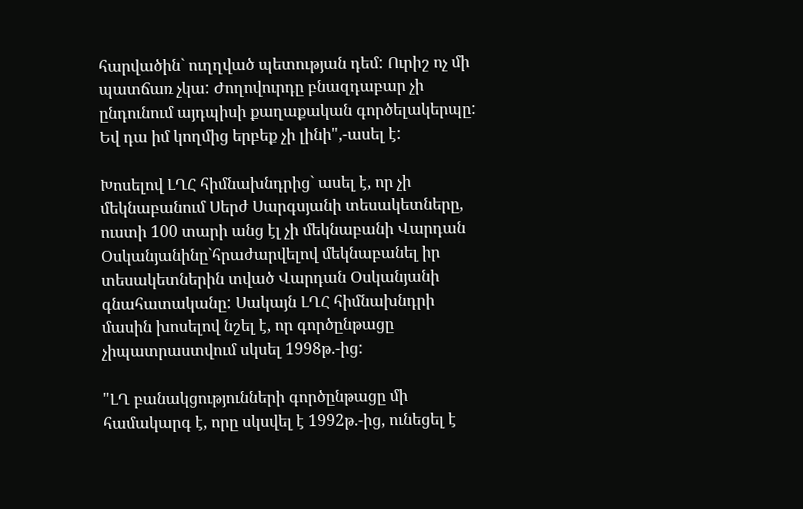հարվածին` ուղղված պետության դեմ: Ուրիշ ոչ մի պատճառ չկա: Ժողովուրդը բնազդաբար չի ընդունում այդպիսի քաղաքական գործելակերպը: Եվ դա իմ կողմից երբեք չի լինի",-ասել է:

Խոսելով ԼՂՀ հիմնախնդրից` ասել է, որ չի մեկնաբանում Սերժ Սարգսյանի տեսակետները, ուստի 100 տարի անց էլ չի մեկնաբանի Վարդան Օսկանյանինը`հրաժարվելով մեկնաբանել իր տեսակետներին տված Վարդան Օսկանյանի գնահատականը: Սակայն ԼՂՀ հիմնախնդրի մասին խոսելով նշել է, որ գործընթացը չիպատրաստվում սկսել 1998թ.-ից:

"ԼՂ բանակցությունների գործընթացը մի համակարգ է, որը սկսվել է 1992թ.-ից, ունեցել է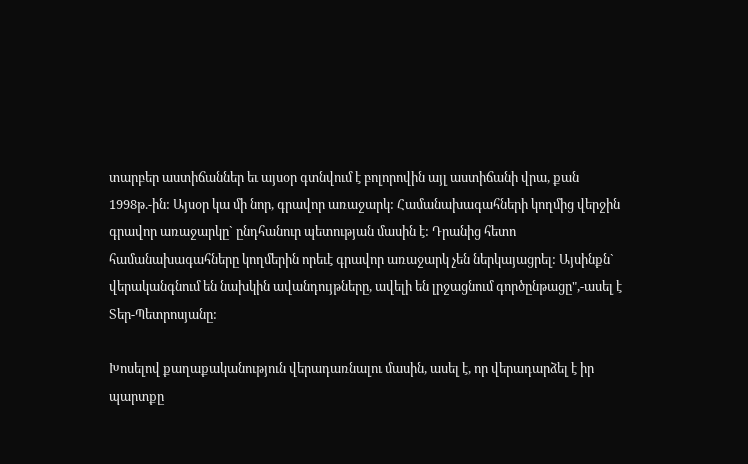տարբեր աստիճաններ եւ այսօր գտնվում է բոլորովին այլ աստիճանի վրա, քան 1998թ.-ին: Այսօր կա մի նոր, գրավոր առաջարկ: Համանախագահների կողմից վերջին գրավոր առաջարկը` ընդհանուր պետության մասին է: Դրանից հետո համանախագահները կողմերին որեւէ գրավոր առաջարկ չեն ներկայացրել: Այսինքն` վերականգնում են նախկին ավանդույթները, ավելի են լրջացնում գործընթացը",-ասել է Տեր-Պետրոսյանը:

Խոսելով քաղաքականություն վերադառնալու մասին, ասել է, որ վերադարձել է իր պարտքը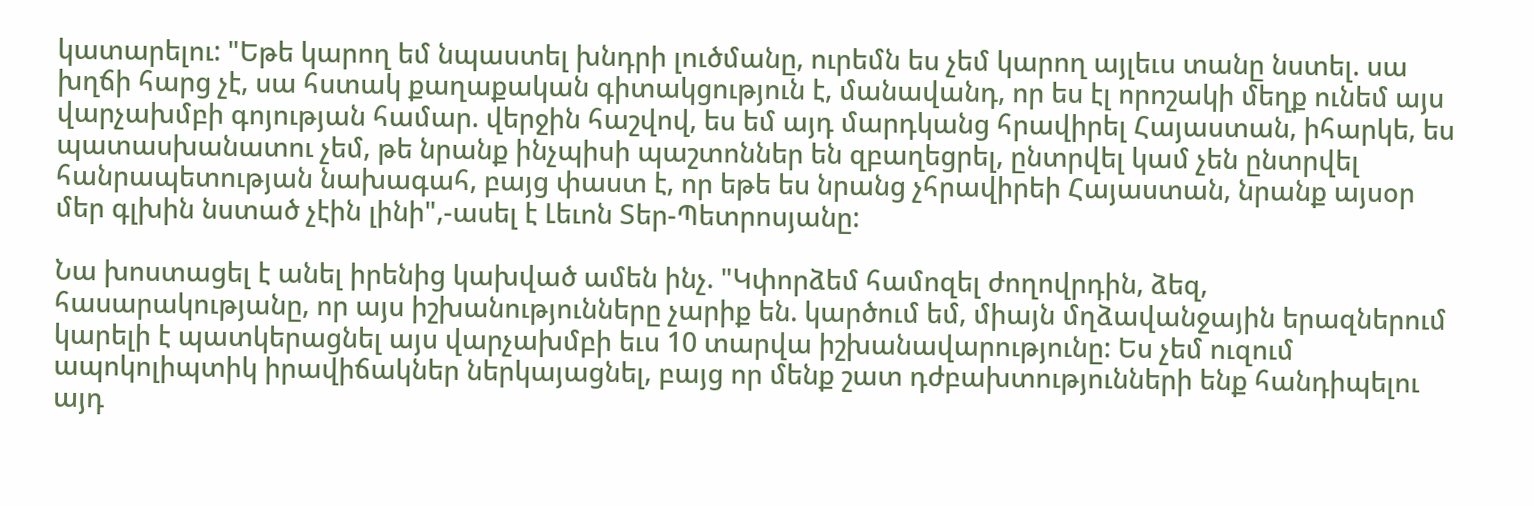կատարելու: "Եթե կարող եմ նպաստել խնդրի լուծմանը, ուրեմն ես չեմ կարող այլեւս տանը նստել. սա խղճի հարց չէ, սա հստակ քաղաքական գիտակցություն է, մանավանդ, որ ես էլ որոշակի մեղք ունեմ այս վարչախմբի գոյության համար. վերջին հաշվով, ես եմ այդ մարդկանց հրավիրել Հայաստան, իհարկե, ես պատասխանատու չեմ, թե նրանք ինչպիսի պաշտոններ են զբաղեցրել, ընտրվել կամ չեն ընտրվել հանրապետության նախագահ, բայց փաստ է, որ եթե ես նրանց չհրավիրեի Հայաստան, նրանք այսօր մեր գլխին նստած չէին լինի",-ասել է Լեւոն Տեր-Պետրոսյանը:

Նա խոստացել է անել իրենից կախված ամեն ինչ. "Կփորձեմ համոզել ժողովրդին, ձեզ, հասարակությանը, որ այս իշխանությունները չարիք են. կարծում եմ, միայն մղձավանջային երազներում կարելի է պատկերացնել այս վարչախմբի եւս 10 տարվա իշխանավարությունը: Ես չեմ ուզում ապոկոլիպտիկ իրավիճակներ ներկայացնել, բայց որ մենք շատ դժբախտությունների ենք հանդիպելու այդ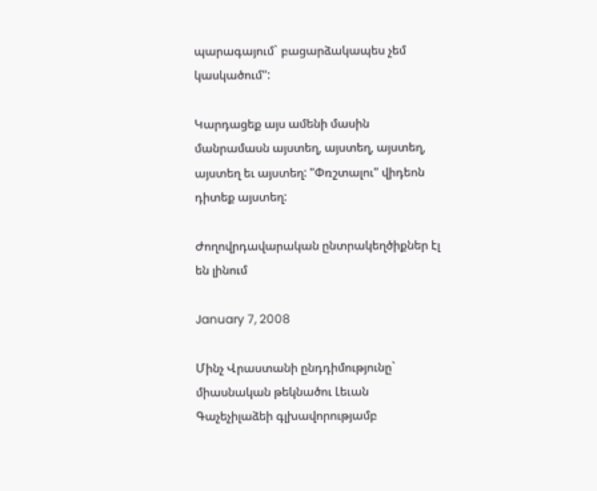պարագայում` բացարձակապես չեմ կասկածում":

Կարդացեք այս ամենի մասին մանրամասն այստեղ, այստեղ, այստեղ, այստեղ եւ այստեղ: "Փռշտալու" վիդեոն դիտեք այստեղ:

Ժողովրդավարական ընտրակեղծիքներ էլ են լինում

January 7, 2008

Մինչ Վրաստանի ընդդիմությունը` միասնական թեկնածու Լեւան Գաչեչիլաձեի գլխավորությամբ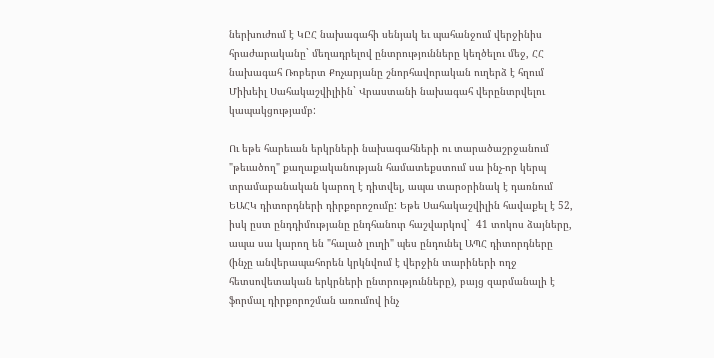ներխուժում է ԿԸՀ նախագահի սենյակ եւ պահանջում վերջինիս հրաժարականը` մեղադրելով ընտրությունները կեղծելու մեջ, ՀՀ նախագահ Ռոբերտ Քոչարյանը շնորհավորական ուղերձ է հղում Միխեիլ Սահակաշվիլիին` Վրաստանի նախագահ վերընտրվելու կապակցությամբ:

Ու եթե հարեւան երկրների նախագահների ու տարածաշրջանում "թեւածող" քաղաքականության համատեքստում սա ինչ-որ կերպ տրամաբանական կարող է դիտվել, ապա տարօրինակ է դառնում ԵԱՀԿ դիտորդների դիրքորոշումը: Եթե Սահակաշվիլին հավաքել է 52, իսկ ըստ ընդդիմությանը ընդհանուր հաշվարկով`  41 տոկոս ձայները, ապա սա կարող են "հալած լուղի" պես ընդունել ԱՊՀ դիտորդները (ինչը անվերապահորեն կրկնվում է վերջին տարիների ողջ հետսովետական երկրների ընտրությունները), բայց զարմանալի է ֆորմալ դիրքորոշման առումով ինչ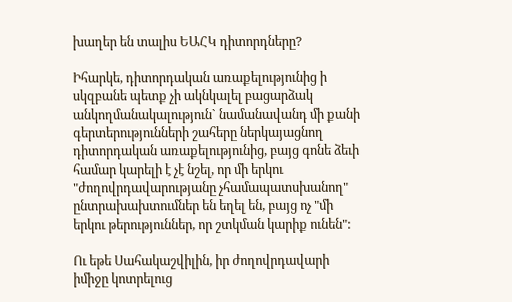խաղեր են տալիս ԵԱՀԿ դիտորդները?

Իհարկե, դիտորդական առաքելությունից ի սկզբանե պետք չի ակնկալել բացարձակ անկողմանակալություն` նամանավանդ մի քանի գերտերությունների շահերը ներկայացնող դիտորդական առաքելությունից, բայց գոնե ձեւի համար կարելի է չէ նշել, որ մի երկու "ժողովրդավարությանը չհամապատսխանող" ընտրախախտումներ են եղել են, բայց ոչ "մի երկու թերություններ, որ շտկման կարիք ունեն":

Ու եթե Սահակաշվիլին, իր ժողովրդավարի իմիջը կոտրելուց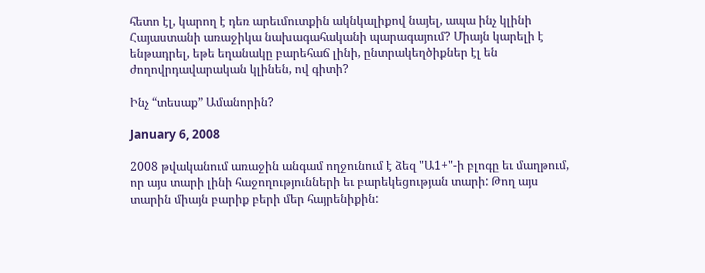հետո էլ, կարող է դեռ արեւմուտքին ակնկալիքով նայել, ապա ինչ կլինի Հայաստանի առաջիկա նախագահականի պարագայում? Միայն կարելի է ենթադրել, եթե եղանակը բարեհաճ լինի, ընտրակեղծիքներ էլ են ժողովրդավարական կլինեն, ով գիտի?

Ինչ “տեսաք” Ամանորին?

January 6, 2008

2008 թվականում առաջին անգամ ողջունում է ձեզ "Ա1+"-ի բլոգը եւ մաղթում, որ այս տարի լինի հաջողությունների եւ բարեկեցության տարի: Թող այս տարին միայն բարիք բերի մեր հայրենիքին: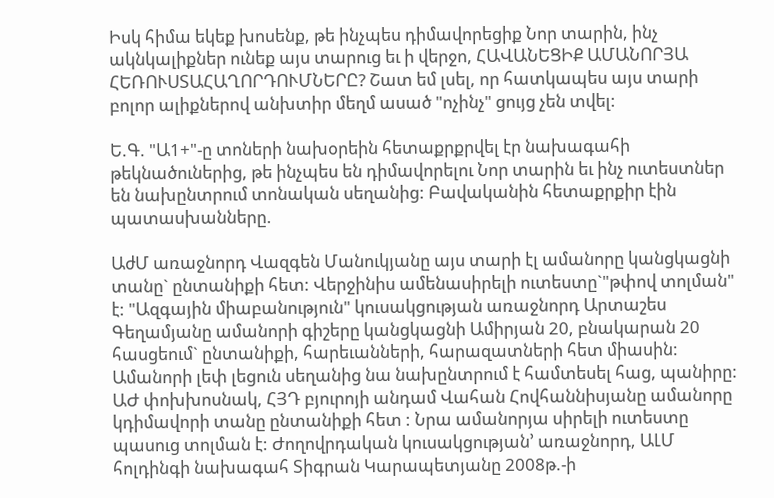Իսկ հիմա եկեք խոսենք, թե ինչպես դիմավորեցիք Նոր տարին, ինչ ակնկալիքներ ունեք այս տարուց եւ ի վերջո, ՀԱՎԱՆԵՑԻՔ ԱՄԱՆՈՐՅԱ ՀԵՌՈՒՍՏԱՀԱՂՈՐԴՈՒՄՆԵՐԸ? Շատ եմ լսել, որ հատկապես այս տարի բոլոր ալիքներով անխտիր մեղմ ասած "ոչինչ" ցույց չեն տվել:

Ե.Գ. "Ա1+"-ը տոների նախօրեին հետաքրքրվել էր նախագահի թեկնածուներից, թե ինչպես են դիմավորելու Նոր տարին եւ ինչ ուտեստներ են նախընտրում տոնական սեղանից: Բավականին հետաքրքիր էին պատասխանները.

ԱժՄ առաջնորդ Վազգեն Մանուկյանը այս տարի էլ ամանորը կանցկացնի տանը` ընտանիքի հետ: Վերջինիս ամենասիրելի ուտեստը`"թփով տոլման" է: "Ազգային միաբանություն" կուսակցության առաջնորդ Արտաշես Գեղամյանը ամանորի գիշերը կանցկացնի Ամիրյան 20, բնակարան 20 հասցեում` ընտանիքի, հարեւանների, հարազատների հետ միասին: Ամանորի լեփ լեցուն սեղանից նա նախընտրում է համտեսել հաց, պանիրը: ԱԺ փոխխոսնակ, ՀՅԴ բյուրոյի անդամ Վահան Հովհաննիսյանը ամանորը կդիմավորի տանը ընտանիքի հետ : Նրա ամանորյա սիրելի ուտեստը պասուց տոլման է: Ժողովրդական կուսակցության՚ առաջնորդ, ԱԼՄ հոլդինգի նախագահ Տիգրան Կարապետյանը 2008թ.-ի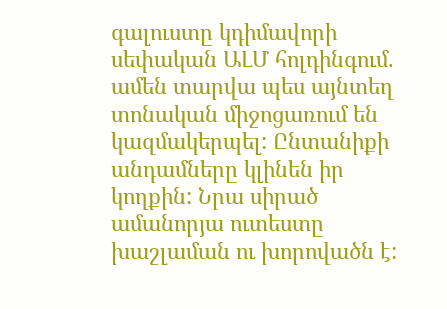գալուստը կդիմավորի սեփական ԱԼՄ հոլդինգում. ամեն տարվա պես այնտեղ տոնական միջոցառում են կազմակերպել: Ընտանիքի անդամները կլինեն իր կողքին: Նրա սիրած ամանորյա ուտեստը խաշլաման ու խորովածն է: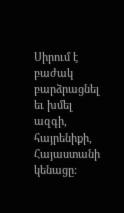Սիրում է բաժակ բարձրացնել եւ խմել ազգի, հայրենիքի, Հայաստանի կենացը: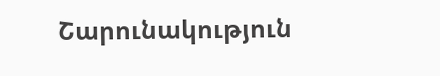Շարունակություն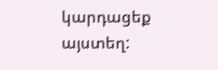կարդացեք այստեղ: